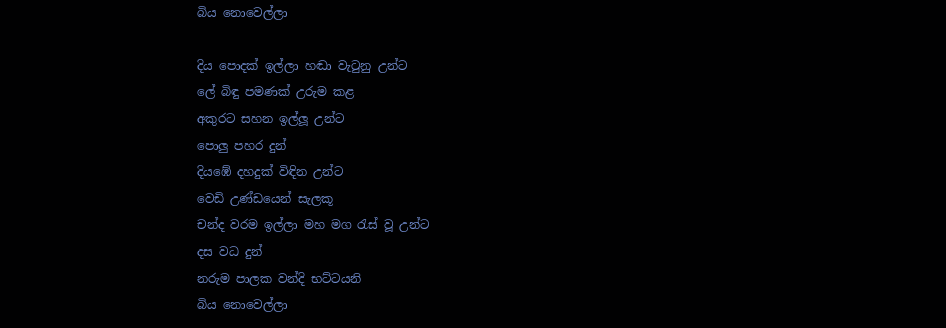බිය නොවෙල්ලා

දිය පොදක් ඉල්ලා හඬා වැටුනු උන්ට
ලේ බිඳු පමණක් උරුම කළ
අකුරට සහන ඉල්ලූ උන්ට
පොලු පහර දුන්
දියඹේ දහදුක් විඳින උන්ට
වෙඩි උණ්ඩයෙන් සැලකූ
චන්ද වරම ඉල්ලා මහ මග රැස් වූ උන්ට
දස වධ දුන්
නරුම පාලක වන්දි භට්ටයනි
බිය නොවෙල්ලා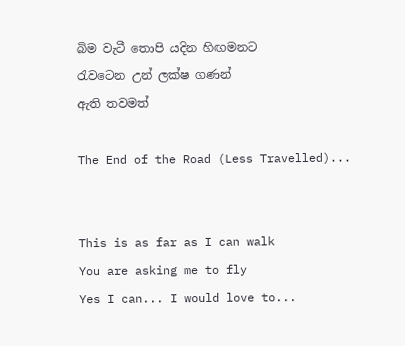බිම වැටී තොපි යදින හිඟමනට
රැවටෙන උන් ලක්ෂ ගණන්
ඇති තවමත්

The End of the Road (Less Travelled)...


This is as far as I can walk
You are asking me to fly
Yes I can... I would love to...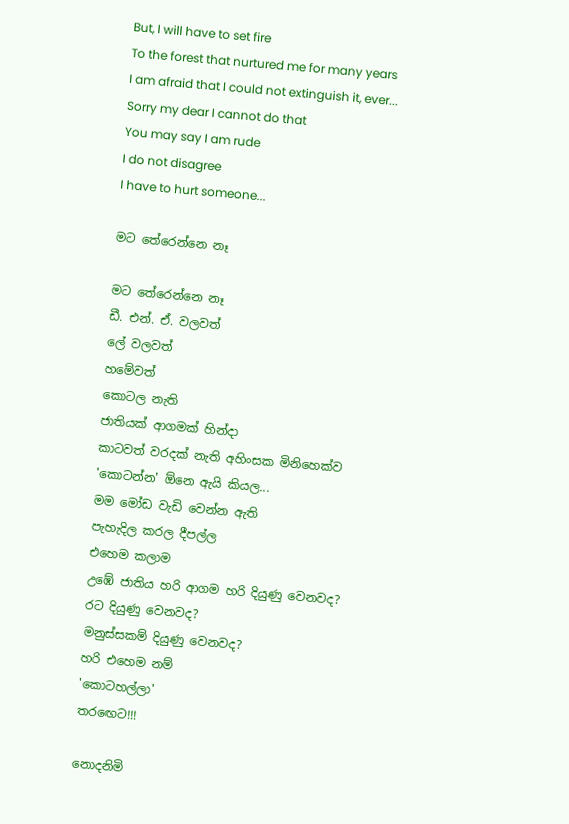But, I will have to set fire
To the forest that nurtured me for many years
I am afraid that I could not extinguish it, ever...
Sorry my dear I cannot do that
You may say I am rude
I do not disagree
I have to hurt someone...

මට තේරෙන්නෙ නෑ

මට තේරෙන්නෙ නෑ
ඩී. එන්. ඒ. වලවත්
ලේ වලවත්
හමේවත්
කොටල නැති
ජාතියක් ආගමක් හින්දා
කාටවත් වරදක් නැති අහිංසක මිනිහෙක්ව
'කොටන්න' ඕනෙ ඇයි කියල...
මම මෝඩ වැඩි වෙන්න ඇති
පැහැදිල කරල දීපල්ල
එහෙම කලාම
උඹේ ජාතිය හරි ආගම හරි දියුණු වෙනවද?
රට දියුණු වෙනවද?
මනුස්සකම් දියුණු වෙනවද?
හරි එහෙම නම්
'කොටහල්ලා'
තරඟෙට!!!

නොදනිමි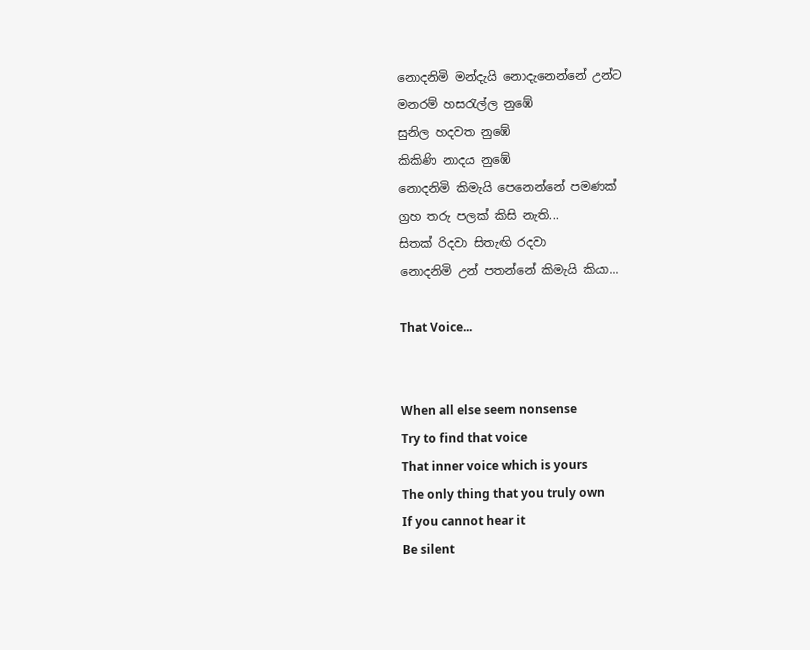නොදනිමි මන්දැයි නොදැනෙන්නේ උන්ට
මනරම් හසරැල්ල නුඹේ
සුනිල හදවත නුඹේ
කිකිණි නාදය නුඹේ
නොදනිමි කිමැයි පෙනෙන්නේ පමණක්
ග්‍රහ තරු පලක් කිසි නැති...
සිතක් රිදවා සිතැඟි රදවා
නොදනිමි උන් පතන්නේ කිමැයි කියා...

That Voice...


When all else seem nonsense
Try to find that voice
That inner voice which is yours
The only thing that you truly own
If you cannot hear it
Be silent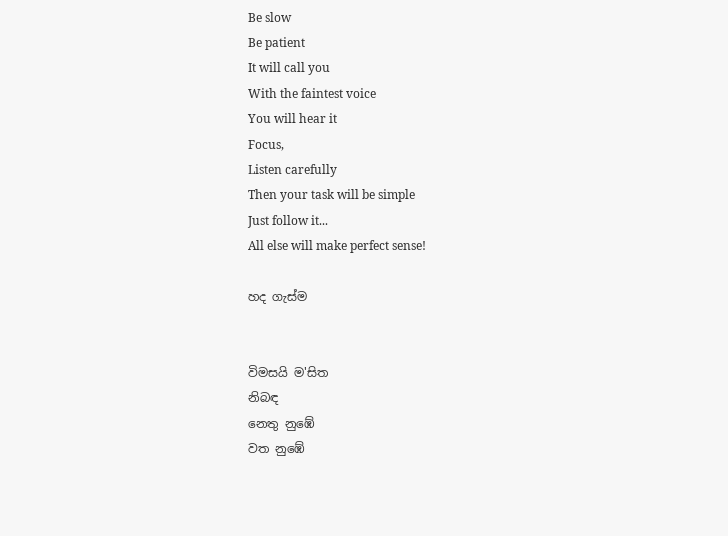Be slow
Be patient
It will call you
With the faintest voice
You will hear it
Focus,
Listen carefully
Then your task will be simple
Just follow it...
All else will make perfect sense!

හද ගැස්ම


විමසයි ම'සිත
නිබඳ
නෙතු නුඹේ
වත නුඹේ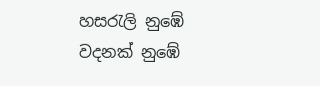හසරැලි නුඹේ
වදනක් නුඹේ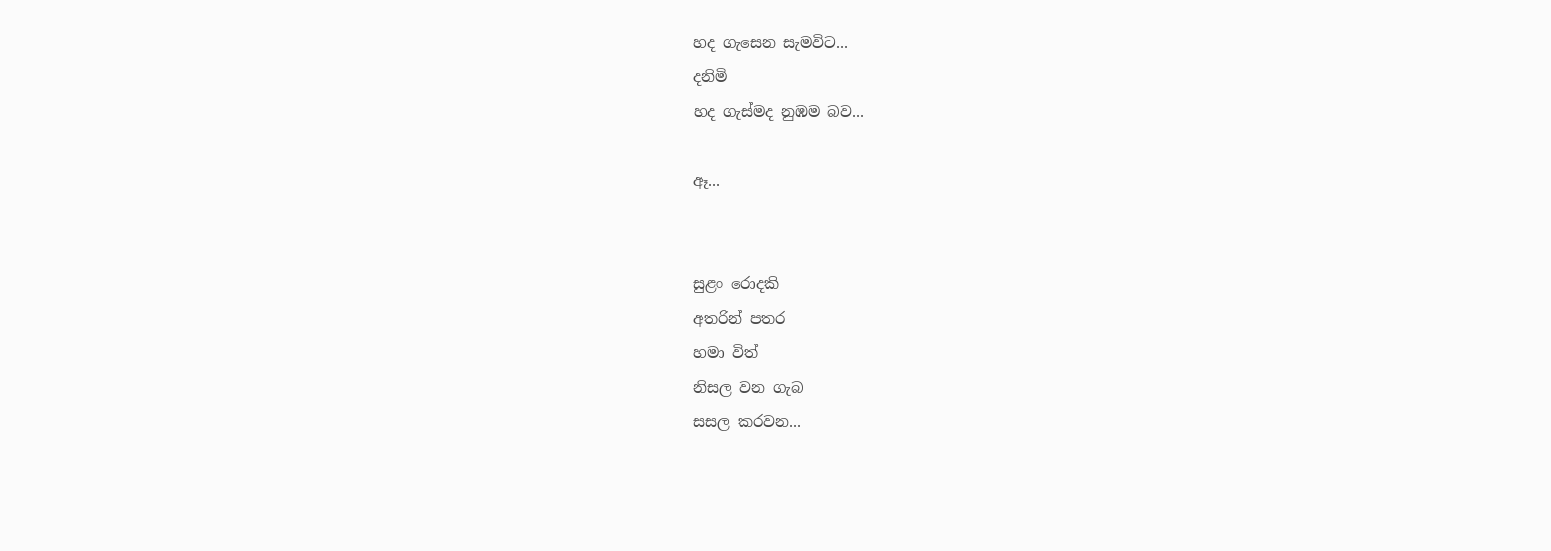හද ගැසෙන සැමවිට...
දනිමි
හද ගැස්මද නුඹම බව...

ඈ...


සුළං රොදකි
අතරින් පතර
හමා විත්
නිසල වන ගැබ
සසල කරවන...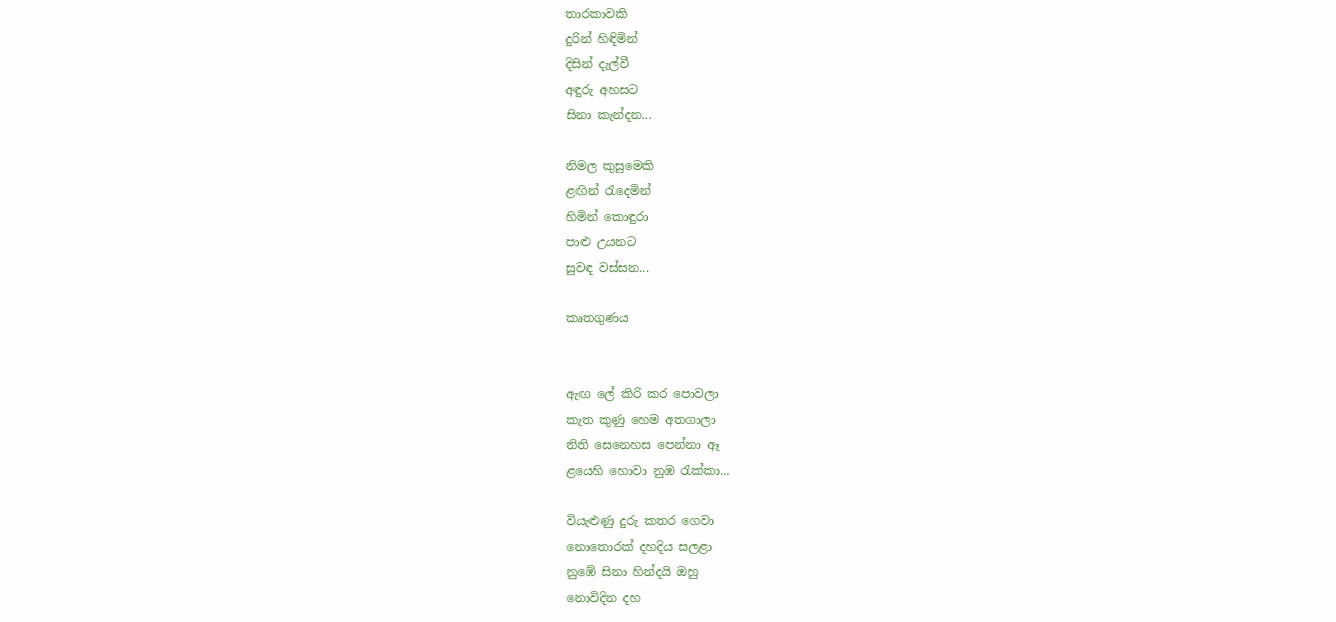තාරකාවකි
දුරින් හිඳිමින්
දිසින් දැල්වී
අඳුරු අහසට
සිනා කැන්දන...

නිමල කුසුමෙකි
ළඟින් රැදෙමින්
හිමින් කොඳුරා
පාළු උයනට
සුවඳ වස්සන...

කෘතගුණය


ඇඟ ලේ කිරි කර පොවලා
කැත කුණු හෙම අතගාලා
නිති සෙනෙහස පෙන්නා ඈ
ළයෙහි හොවා නුඹ රැක්කා...

වියැළුණු දුරු කතර ගෙවා
නොතොරක් දහදිය සලළා
නුඹේ සිනා හින්දයි ඔහු
නොවිදින දහ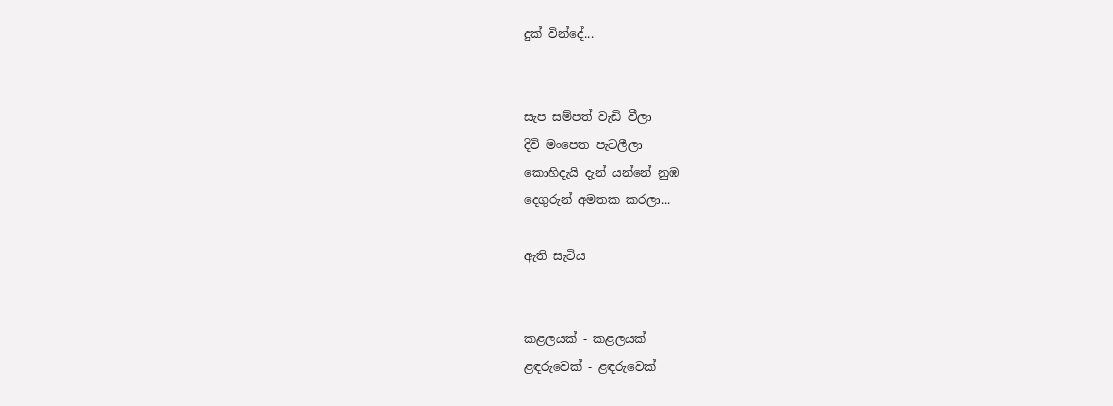දුක් වින්දේ...


සැප සම්පත් වැඩි වීලා
දිවි මංපෙත පැටලීලා
කොහිදැයි දැන් යන්නේ නුඹ
දෙගුරුන් අමතක කරලා...

ඇති සැටිය


කළලයක් - කළලයක්
ළඳරුවෙක් - ළඳරුවෙක්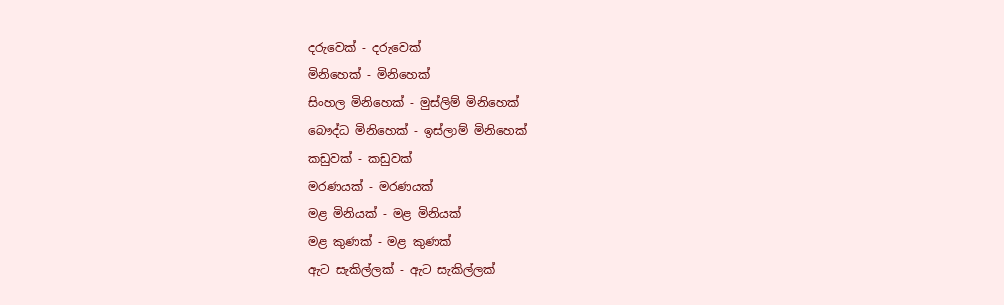දරුවෙක් - දරුවෙක්
මිනිහෙක් - මිනිහෙක්
සිංහල මිනිහෙක් - මුස්ලිම් මිනිහෙක්
බෞද්ධ මිනිහෙක් - ඉස්ලාම් මිනිහෙක්
කඩුවක් - කඩුවක්
මරණයක් - මරණයක්
මළ මිනියක් - මළ මිනියක්
මළ කුණක් - මළ කුණක්
ඇට සැකිල්ලක් - ඇට සැකිල්ලක්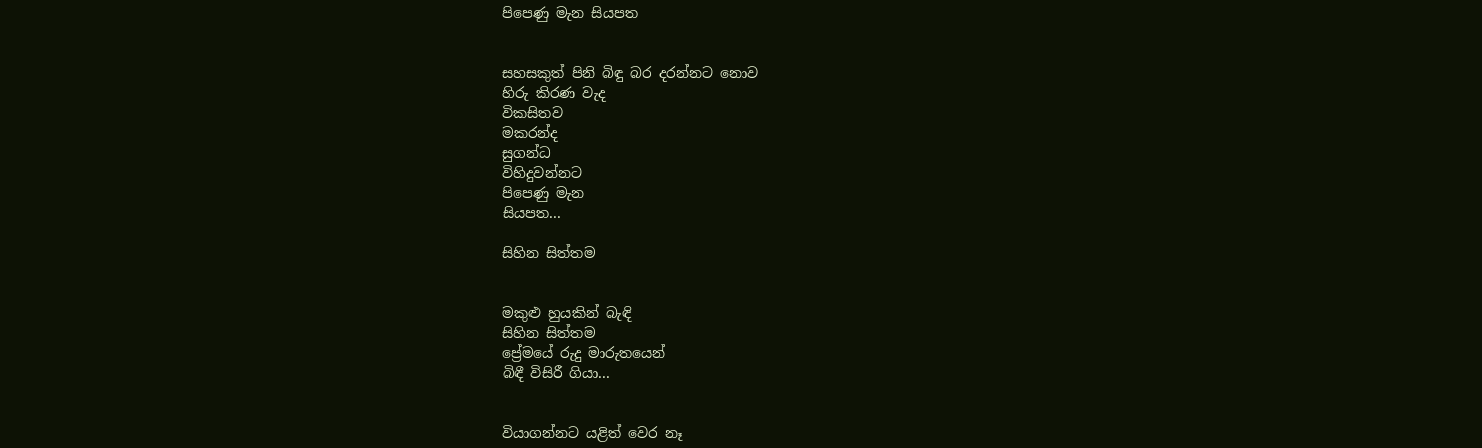පිපෙණු මැන සියපත


සහසකුත් පිනි බිඳු බර දරන්නට නොව
හිරු කිරණ වැද
විකසිතව
මකරන්ද
සුගන්ධ
විහිදුවන්නට
පිපෙණු මැන
සියපත...

සිහින සිත්තම


මකුළු හුයකින් බැඳි
සිහින සිත්තම
ප්‍රේමයේ රුදු මාරුතයෙන්
බිඳී විසිරී ගියා...


වියාගන්නට යළිත් වෙර නෑ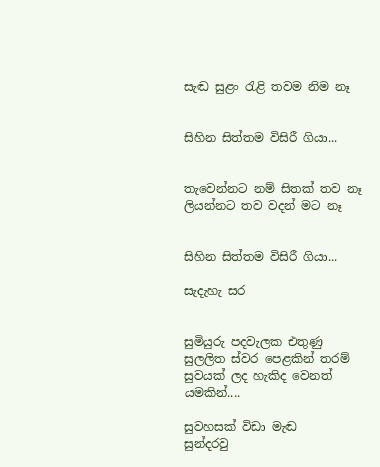සැඬ සුළං රැළි තවම නිම නෑ


සිහින සිත්තම විසිරී ගියා...


තැවෙන්නට නම් සිතක් තව නෑ
ලියන්නට තව වදන් මට නෑ


සිහින සිත්තම විසිරී ගියා...

සැදැහැ සර


සුමියුරු පදවැලක එතුණු
සුලලිත ස්වර පෙළකින් තරම්
සුවයක් ලද හැකිද වෙනත් යමකින්....

සුවහසක් විඩා මැඬ
සුන්දරවු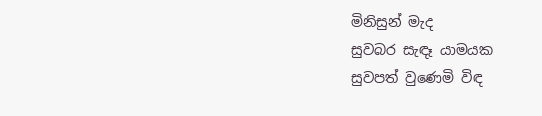මිනිසුන් මැද
සුවබර සැඳෑ යාමයක
සුවපත් වුණෙමි විඳ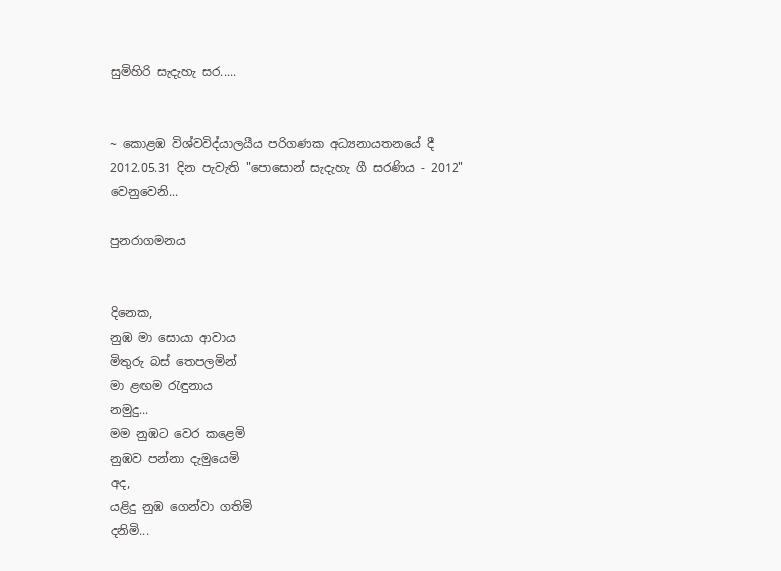සුමිහිරි සැදැහැ සර.....


~ කොළඹ විශ්වවිද්යාලයීය පරිගණක අධ්‍යනායතනයේ දී 2012.05.31 දින පැවැති "පොසොන් සැදැහැ ගී සරණිය - 2012" වෙනුවෙනි...

පුනරාගමනය


දිනෙක,
නුඹ මා සොයා ආවාය
මිතුරු බස් තෙපලමින්
මා ළඟම රැඳුනාය
නමුදු...
මම නුඹට වෙර කළෙමි
නුඹව පන්නා දැමුයෙමි
අද,
යළිදු නුඹ ගෙන්වා ගතිමි
දනිමි...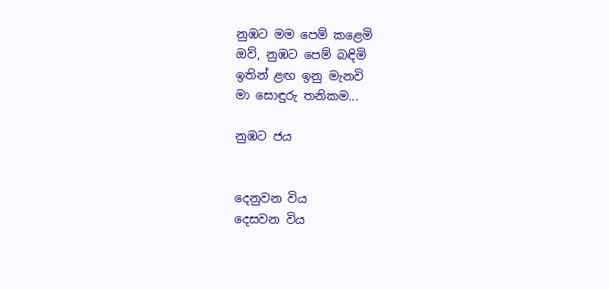නුඹට මම පෙම් කළෙමි
ඔව්, නුඹට පෙම් බඳිමි
ඉතින් ළඟ ඉනු මැනවි
මා සොඳුරු තනිකම...

නුඹට ජය


දෙනුවන විය
දෙසවන විය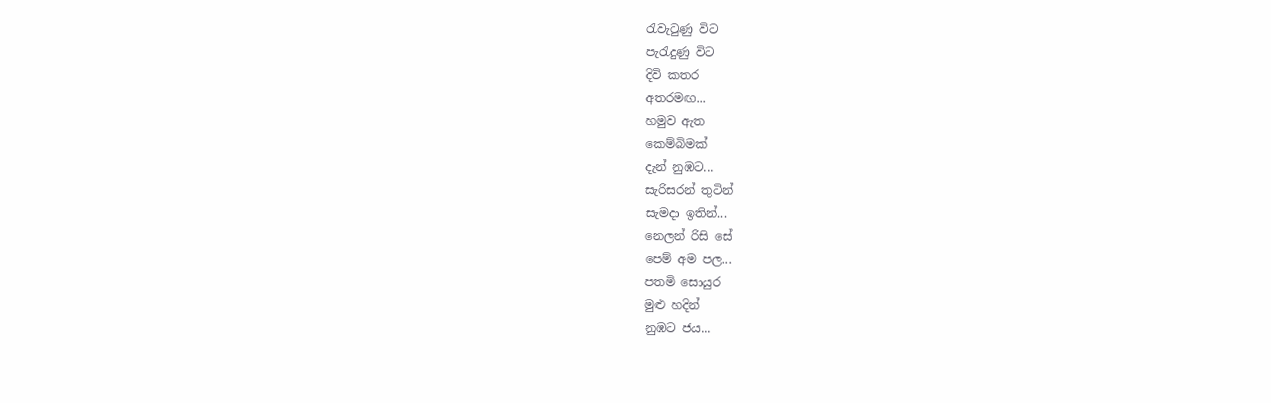රැවැටුණු විට
පැරැදුණු විට
දිවි කතර
අතරමඟ...
හමුව ඇත
කෙම්බිමක්
දැන් නුඹට...
සැරිසරන් තුටින්
සැමදා ඉතින්...
නෙලන් රිසි සේ
පෙම් අම පල...
පතමි සොයුර
මුළු හදින්
නුඹට ජය...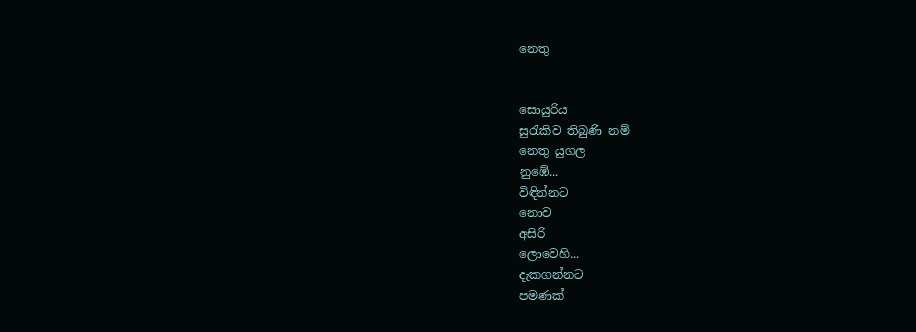නෙතු


සොයුරිය
සුරැකිව තිබුණි නම්
නෙතු යුගල
නුඹේ...
විඳින්නට
නොව
අසිරි
ලොවෙහි...
දැකගන්නට
පමණක්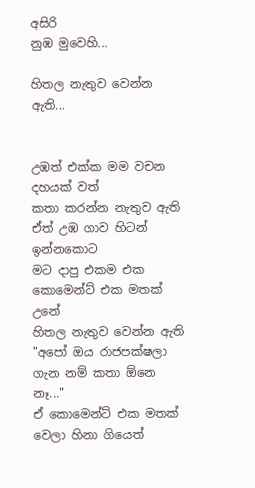අසිරි
නුඹ මුවෙහි...

හිතල නැතුව වෙන්න ඇති...


උඹත් එක්ක මම වචන දහයක් වත්
කතා කරන්න නැතුව ඇති
ඒත් උඹ ගාව හිටන් ඉන්නකොට
මට දාපු එකම එක කොමෙන්ට් එක මතක් උනේ
හිතල නැතුව වෙන්න ඇති
"අපෝ ඔය රාජපක්ෂලා ගැන නම් කතා ඕනෙ නෑ..."
ඒ කොමෙන්ට් එක මතක් වෙලා හිනා ගියෙත්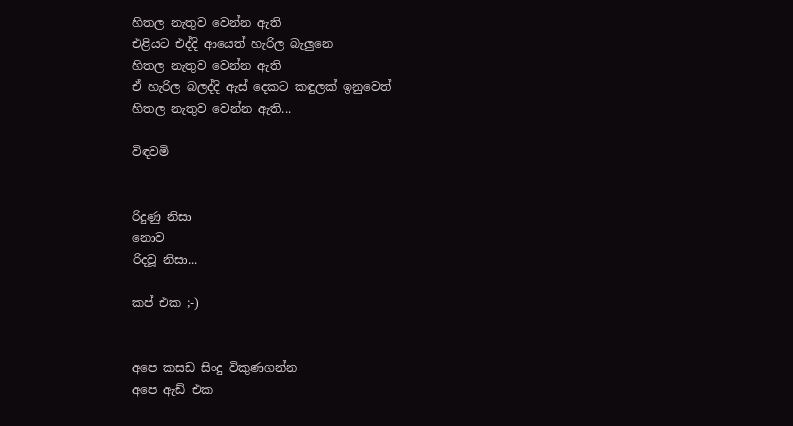හිතල නැතුව වෙන්න ඇති
එළියට එද්දි ආයෙත් හැරිල බැලුනෙ
හිතල නැතුව වෙන්න ඇති
ඒ හැරිල බලද්දි ඇස් දෙකට කඳුලක් ඉනුවෙත්
හිතල නැතුව වෙන්න ඇති...

විඳවමි


රිදුණු නිසා
නොව
රිදවූ නිසා...

කප් එක ;-)


අපෙ කසඩ සිංදු විකුණගන්න
අපෙ ඇඩ් එක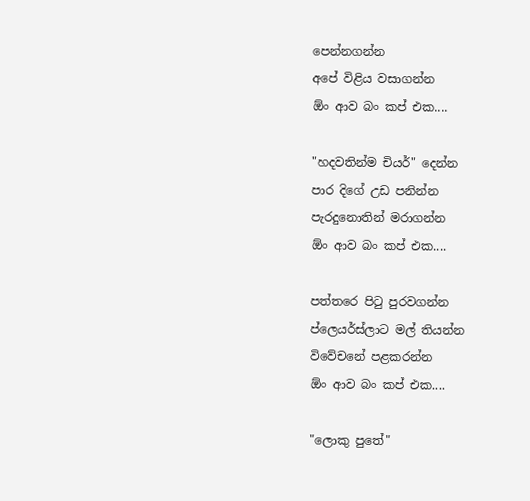පෙන්නගන්න
අපේ විළිය වසාගන්න
ඕං ආව බං කප් එක....

"හදවතින්ම චියර්" දෙන්න
පාර දිගේ උඩ පනින්න
පැරදුනොතින් මරාගන්න
ඕං ආව බං කප් එක....

පත්තරෙ පිටු පුරවගන්න
ප්ලෙයර්ස්ලාට මල් තියන්න
විවේචනේ පළකරන්න
ඕං ආව බං කප් එක....

"ලොකු පුතේ"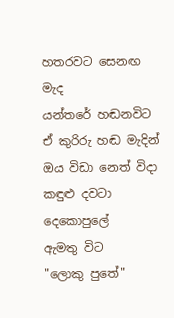හතරවට සෙනඟ මැද
යන්තරේ හඬනවිට
ඒ කුරිරු හඬ මැදින්
ඔය විඩා නෙත් විදා
කඳුළු දවටා දෙකොපුලේ
ඇමතු විට
"ලොකු පුතේ"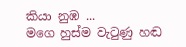කියා නුඹ ...
මගෙ හුස්ම වැටුණු හඬ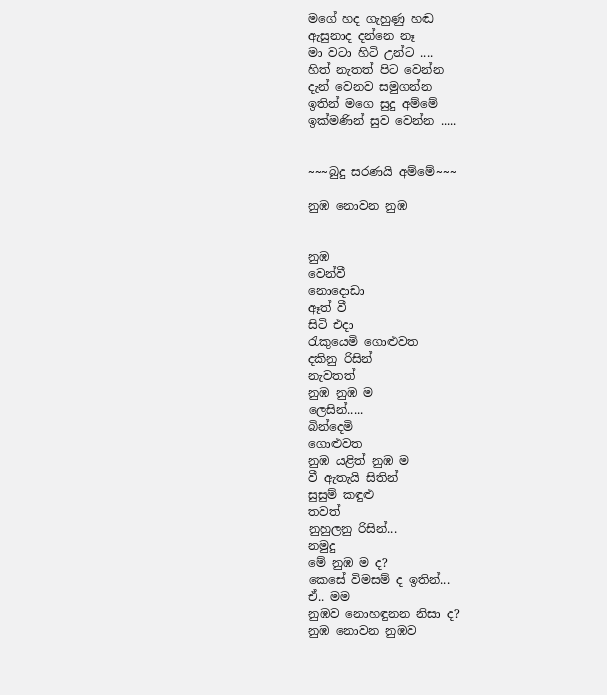මගේ හද ගැහුණු හඬ
ඇසුනාද දන්නෙ නෑ
මා වටා හිටි උන්ට ....
හිත් නැතත් පිට වෙන්න
දැන් වෙනව සමුගන්න
ඉතින් මගෙ සුදු අම්මේ
ඉක්මණින් සුව වෙන්න .....


~~~බුදු සරණයි අම්මේ~~~

නුඹ නොවන නුඹ


නුඹ
වෙන්වී
නොදොඩා
ඈත් වී
සිටි එදා
රැකුයෙමි ගොළුවත
දකිනු රිසින්
නැවතත්
නුඹ නුඹ ම
ලෙසින්.....
බින්දෙමි
ගොළුවත
නුඹ යළිත් නුඹ ම
වී ඇතැයි සිතින්
සුසුම් කඳුළු
තවත්
නුහුලනු රිසින්...
නමුදු
මේ නුඹ ම ද?
කෙසේ විමසම් ද ඉතින්...
ඒ.. මම
නුඹව නොහඳුනන නිසා ද?
නුඹ නොවන නුඹව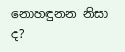නොහඳුනන නිසා ද?